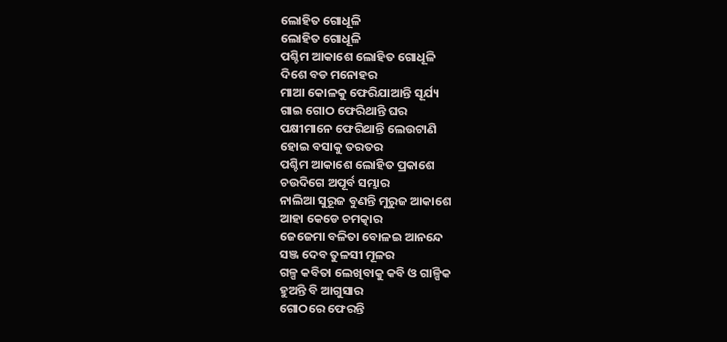ଲୋହିତ ଗୋଧୂଳି
ଲୋହିତ ଗୋଧୂଳି
ପଶ୍ଚିମ ଆକାଶେ ଲୋହିତ ଗୋଧୂଳି
ଦିଶେ ବଡ ମନୋହର
ମାଆ କୋଳକୁ ଫେରିଯାଆନ୍ତି ସୂର୍ଯ୍ୟ
ଗାଇ ଗୋଠ ଫେରିଥାନ୍ତି ଘର
ପକ୍ଷୀମାନେ ଫେରିଥାନ୍ତି ଲେଉଟାଣି
ହୋଇ ବସାକୁ ତରତର
ପଶ୍ଚିମ ଆକାଶେ ଲୋହିତ ପ୍ରକାଶେ
ଚଉଦିଗେ ଅପୂର୍ବ ସମ୍ଭାର
ନାଲିଆ ସୁରୂଜ ବୁଣନ୍ତି ମୁରୁଜ ଆକାଶେ
ଆହା କେଡେ ଚମତ୍କାର
ଜେଜେମା ବଳିତା ବୋଳଇ ଆନନ୍ଦେ
ସଞ୍ଜ ଦେବ ତୁଳସୀ ମୂଳର
ଗଳ୍ପ କବିତା ଲେଖିବାକୁ କବି ଓ ଗାଳ୍ପିକ
ହୁଅନ୍ତି ବି ଆଗୁସାର
ଗୋଠରେ ଫେରନ୍ତି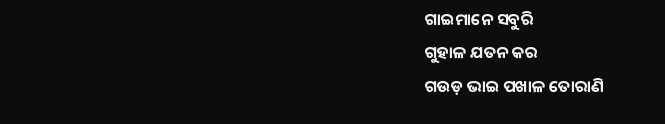ଗାଇମାନେ ସବୁରି
ଗୁହାଳ ଯତନ କର
ଗଉଡ଼ ଭାଇ ପଖାଳ ତୋରାଣି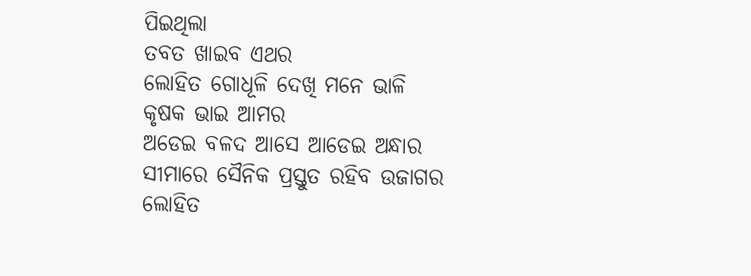ପିଇଥିଲା
ତବତ ଖାଇବ ଏଥର
ଲୋହିତ ଗୋଧୂଳି ଦେଖି ମନେ ଭାଳି
କୃଷକ ଭାଇ ଆମର
ଅଡେଇ ବଳଦ ଆସେ ଆଡେଇ ଅନ୍ଧାର
ସୀମାରେ ସୈନିକ ପ୍ରସ୍ତୁତ ରହିବ ଉଜାଗର
ଲୋହିତ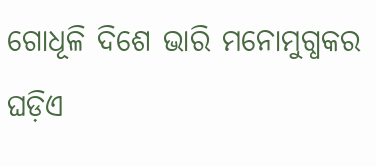ଗୋଧୂଳି ଦିଶେ ଭାରି ମନୋମୁଗ୍ଧକର
ଘଡ଼ିଏ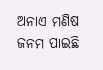ଅନାଏ ମଣିଷ ଜନମ ପାଇଛି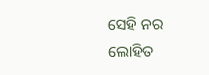ସେହି ନର
ଲୋହିତ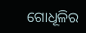ଗୋଧୂଳିର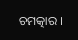ଚମତ୍କାର ।